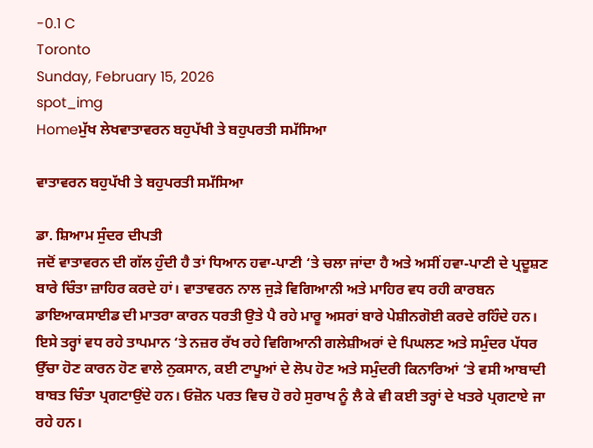-0.1 C
Toronto
Sunday, February 15, 2026
spot_img
Homeਮੁੱਖ ਲੇਖਵਾਤਾਵਰਨ ਬਹੁਪੱਖੀ ਤੇ ਬਹੁਪਰਤੀ ਸਮੱਸਿਆ

ਵਾਤਾਵਰਨ ਬਹੁਪੱਖੀ ਤੇ ਬਹੁਪਰਤੀ ਸਮੱਸਿਆ

ਡਾ. ਸ਼ਿਆਮ ਸੁੰਦਰ ਦੀਪਤੀ
ਜਦੋਂ ਵਾਤਾਵਰਨ ਦੀ ਗੱਲ ਹੁੰਦੀ ਹੈ ਤਾਂ ਧਿਆਨ ਹਵਾ-ਪਾਣੀ ‘ਤੇ ਚਲਾ ਜਾਂਦਾ ਹੈ ਅਤੇ ਅਸੀਂ ਹਵਾ-ਪਾਣੀ ਦੇ ਪ੍ਰਦੂਸ਼ਣ ਬਾਰੇ ਚਿੰਤਾ ਜ਼ਾਹਿਰ ਕਰਦੇ ਹਾਂ। ਵਾਤਾਵਰਨ ਨਾਲ ਜੁੜੇ ਵਿਗਿਆਨੀ ਅਤੇ ਮਾਹਿਰ ਵਧ ਰਹੀ ਕਾਰਬਨ ਡਾਇਆਕਸਾਈਡ ਦੀ ਮਾਤਰਾ ਕਾਰਨ ਧਰਤੀ ਉਤੇ ਪੈ ਰਹੇ ਮਾਰੂ ਅਸਰਾਂ ਬਾਰੇ ਪੇਸ਼ੀਨਗੋਈ ਕਰਦੇ ਰਹਿੰਦੇ ਹਨ। ਇਸੇ ਤਰ੍ਹਾਂ ਵਧ ਰਹੇ ਤਾਪਮਾਨ ‘ਤੇ ਨਜ਼ਰ ਰੱਖ ਰਹੇ ਵਿਗਿਆਨੀ ਗਲੇਸ਼ੀਅਰਾਂ ਦੇ ਪਿਘਲਣ ਅਤੇ ਸਮੁੰਦਰ ਪੱਧਰ ਉੱਚਾ ਹੋਣ ਕਾਰਨ ਹੋਣ ਵਾਲੇ ਨੁਕਸਾਨ, ਕਈ ਟਾਪੂਆਂ ਦੇ ਲੋਪ ਹੋਣ ਅਤੇ ਸਮੁੰਦਰੀ ਕਿਨਾਰਿਆਂ ‘ਤੇ ਵਸੀ ਆਬਾਦੀ ਬਾਬਤ ਚਿੰਤਾ ਪ੍ਰਗਟਾਉਂਦੇ ਹਨ। ਓਜ਼ੋਨ ਪਰਤ ਵਿਚ ਹੋ ਰਹੇ ਸੁਰਾਖ ਨੂੰ ਲੈ ਕੇ ਵੀ ਕਈ ਤਰ੍ਹਾਂ ਦੇ ਖਤਰੇ ਪ੍ਰਗਟਾਏ ਜਾ ਰਹੇ ਹਨ।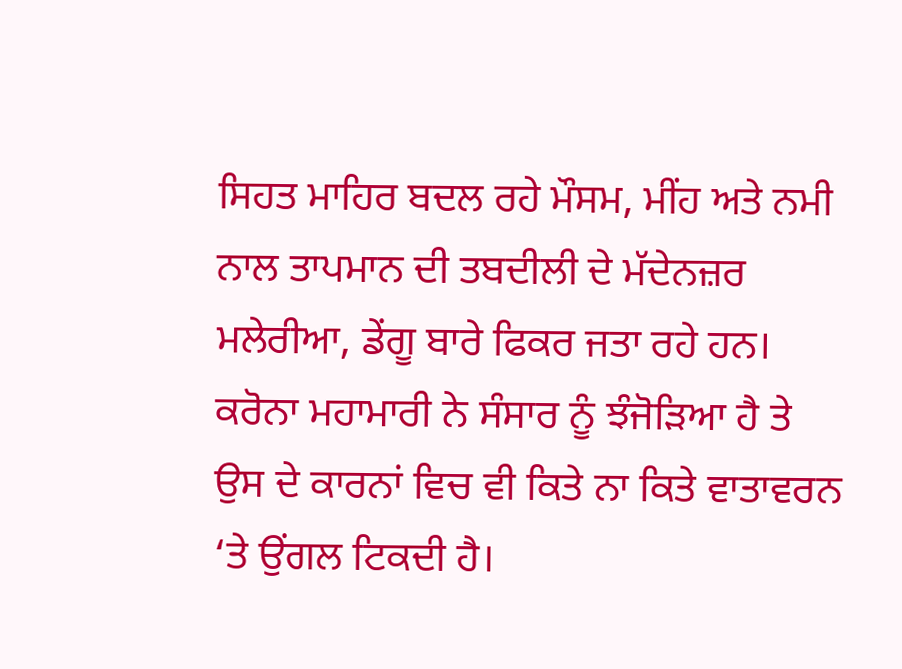ਸਿਹਤ ਮਾਹਿਰ ਬਦਲ ਰਹੇ ਮੌਸਮ, ਮੀਂਹ ਅਤੇ ਨਮੀ ਨਾਲ ਤਾਪਮਾਨ ਦੀ ਤਬਦੀਲੀ ਦੇ ਮੱਦੇਨਜ਼ਰ ਮਲੇਰੀਆ, ਡੇਂਗੂ ਬਾਰੇ ਫਿਕਰ ਜਤਾ ਰਹੇ ਹਨ। ਕਰੋਨਾ ਮਹਾਮਾਰੀ ਨੇ ਸੰਸਾਰ ਨੂੰ ਝੰਜੋੜਿਆ ਹੈ ਤੇ ਉਸ ਦੇ ਕਾਰਨਾਂ ਵਿਚ ਵੀ ਕਿਤੇ ਨਾ ਕਿਤੇ ਵਾਤਾਵਰਨ ‘ਤੇ ਉਂਗਲ ਟਿਕਦੀ ਹੈ।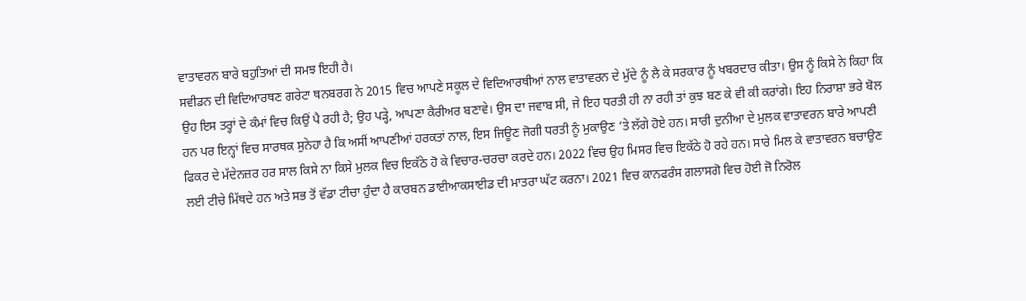ਵਾਤਾਵਰਨ ਬਾਰੇ ਬਹੁਤਿਆਂ ਦੀ ਸਮਝ ਇਹੀ ਹੈ।
ਸਵੀਡਨ ਦੀ ਵਿਦਿਆਰਥਣ ਗਰੇਟਾ ਥਨਬਰਗ ਨੇ 2015 ਵਿਚ ਆਪਣੇ ਸਕੂਲ ਦੇ ਵਿਦਿਆਰਥੀਆਂ ਨਾਲ ਵਾਤਾਵਰਨ ਦੇ ਮੁੱਦੇ ਨੂੰ ਲੈ ਕੇ ਸਰਕਾਰ ਨੂੰ ਖਬਰਦਾਰ ਕੀਤਾ। ਉਸ ਨੂੰ ਕਿਸੇ ਨੇ ਕਿਹਾ ਕਿ ਉਹ ਇਸ ਤਰ੍ਹਾਂ ਦੇ ਕੰਮਾਂ ਵਿਚ ਕਿਉਂ ਪੈ ਰਹੀ ਹੈ; ਉਹ ਪੜ੍ਹੇ, ਆਪਣਾ ਕੈਰੀਅਰ ਬਣਾਵੇ। ਉਸ ਦਾ ਜਵਾਬ ਸੀ, ਜੇ ਇਹ ਧਰਤੀ ਹੀ ਨਾ ਰਹੀ ਤਾਂ ਕੁਝ ਬਣ ਕੇ ਵੀ ਕੀ ਕਰਾਂਗੇ। ਇਹ ਨਿਰਾਸ਼ਾ ਭਰੇ ਬੋਲ ਹਨ ਪਰ ਇਨ੍ਹਾਂ ਵਿਚ ਸਾਰਥਕ ਸੁਨੇਹਾ ਹੈ ਕਿ ਅਸੀਂ ਆਪਣੀਆਂ ਹਰਕਤਾਂ ਨਾਲ, ਇਸ ਜਿਊਣ ਜੋਗੀ ਧਰਤੀ ਨੂੰ ਮੁਕਾਉਣ ‘ਤੇ ਲੱਗੇ ਹੋਏ ਹਨ। ਸਾਰੀ ਦੁਨੀਆ ਦੇ ਮੁਲਕ ਵਾਤਾਵਰਨ ਬਾਰੇ ਆਪਣੀ ਫਿਕਰ ਦੇ ਮੱਦੇਨਜ਼ਰ ਹਰ ਸਾਲ ਕਿਸੇ ਨਾ ਕਿਸੇ ਮੁਲਕ ਵਿਚ ਇਕੱਠੇ ਹੋ ਕੇ ਵਿਚਾਰ-ਚਰਚਾ ਕਰਦੇ ਹਨ। 2022 ਵਿਚ ਉਹ ਮਿਸਰ ਵਿਚ ਇਕੱਠੇ ਹੋ ਰਹੇ ਹਨ। ਸਾਰੇ ਮਿਲ ਕੇ ਵਾਤਾਵਰਨ ਬਚਾਉਣ ਲਈ ਟੀਚੇ ਮਿੱਥਦੇ ਹਨ ਅਤੇ ਸਭ ਤੋਂ ਵੱਡਾ ਟੀਚਾ ਹੁੰਦਾ ਹੈ ਕਾਰਬਨ ਡਾਈਆਕਸਾਈਡ ਦੀ ਮਾਤਰਾ ਘੱਟ ਕਰਨਾ। 2021 ਵਿਚ ਕਾਨਫਰੰਸ ਗਲਾਸਗੋ ਵਿਚ ਹੋਈ ਜੋ ਨਿਰੋਲ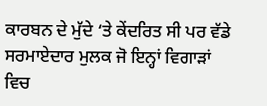ਕਾਰਬਨ ਦੇ ਮੁੱਦੇ ‘ਤੇ ਕੇਂਦਰਿਤ ਸੀ ਪਰ ਵੱਡੇ ਸਰਮਾਏਦਾਰ ਮੁਲਕ ਜੋ ਇਨ੍ਹਾਂ ਵਿਗਾੜਾਂ ਵਿਚ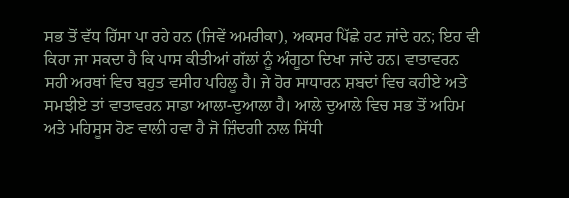ਸਭ ਤੋਂ ਵੱਧ ਹਿੱਸਾ ਪਾ ਰਹੇ ਹਨ (ਜਿਵੇਂ ਅਮਰੀਕਾ), ਅਕਸਰ ਪਿੱਛੇ ਹਟ ਜਾਂਦੇ ਹਨ; ਇਹ ਵੀ ਕਿਹਾ ਜਾ ਸਕਦਾ ਹੈ ਕਿ ਪਾਸ ਕੀਤੀਆਂ ਗੱਲਾਂ ਨੂੰ ਅੰਗੂਠਾ ਦਿਖਾ ਜਾਂਦੇ ਹਨ। ਵਾਤਾਵਰਨ ਸਹੀ ਅਰਥਾਂ ਵਿਚ ਬਹੁਤ ਵਸੀਹ ਪਹਿਲੂ ਹੈ। ਜੇ ਹੋਰ ਸਾਧਾਰਨ ਸ਼ਬਦਾਂ ਵਿਚ ਕਹੀਏ ਅਤੇ ਸਮਝੀਏ ਤਾਂ ਵਾਤਾਵਰਨ ਸਾਡਾ ਆਲਾ-ਦੁਆਲਾ ਹੈ। ਆਲੇ ਦੁਆਲੇ ਵਿਚ ਸਭ ਤੋਂ ਅਹਿਮ ਅਤੇ ਮਹਿਸੂਸ ਹੋਣ ਵਾਲੀ ਹਵਾ ਹੈ ਜੋ ਜ਼ਿੰਦਗੀ ਨਾਲ ਸਿੱਧੀ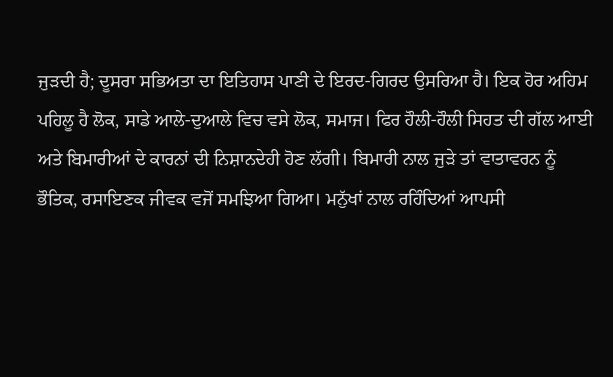ਜੁੜਦੀ ਹੈ; ਦੂਸਰਾ ਸਭਿਅਤਾ ਦਾ ਇਤਿਹਾਸ ਪਾਣੀ ਦੇ ਇਰਦ-ਗਿਰਦ ਉਸਰਿਆ ਹੈ। ਇਕ ਹੋਰ ਅਹਿਮ ਪਹਿਲੂ ਹੈ ਲੋਕ, ਸਾਡੇ ਆਲੇ-ਦੁਆਲੇ ਵਿਚ ਵਸੇ ਲੋਕ, ਸਮਾਜ। ਫਿਰ ਹੌਲੀ-ਹੌਲੀ ਸਿਹਤ ਦੀ ਗੱਲ ਆਈ ਅਤੇ ਬਿਮਾਰੀਆਂ ਦੇ ਕਾਰਨਾਂ ਦੀ ਨਿਸ਼ਾਨਦੇਹੀ ਹੋਣ ਲੱਗੀ। ਬਿਮਾਰੀ ਨਾਲ ਜੁੜੇ ਤਾਂ ਵਾਤਾਵਰਨ ਨੂੰ ਭੌਤਿਕ, ਰਸਾਇਣਕ ਜੀਵਕ ਵਜੋਂ ਸਮਝਿਆ ਗਿਆ। ਮਨੁੱਖਾਂ ਨਾਲ ਰਹਿੰਦਿਆਂ ਆਪਸੀ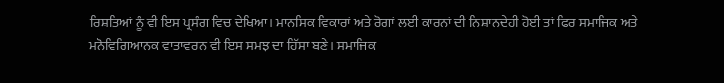ਰਿਸ਼ਤਿਆਂ ਨੂੰ ਵੀ ਇਸ ਪ੍ਰਸੰਗ ਵਿਚ ਦੇਖਿਆ। ਮਾਨਸਿਕ ਵਿਕਾਰਾਂ ਅਤੇ ਰੋਗਾਂ ਲਈ ਕਾਰਨਾਂ ਦੀ ਨਿਸ਼ਾਨਦੇਹੀ ਹੋਈ ਤਾਂ ਫਿਰ ਸਮਾਜਿਕ ਅਤੇ ਮਨੋਵਿਗਿਆਨਕ ਵਾਤਾਵਰਨ ਵੀ ਇਸ ਸਮਝ ਦਾ ਹਿੱਸਾ ਬਣੇ। ਸਮਾਜਿਕ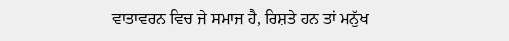ਵਾਤਾਵਰਨ ਵਿਚ ਜੇ ਸਮਾਜ ਹੈ, ਰਿਸ਼ਤੇ ਹਨ ਤਾਂ ਮਨੁੱਖ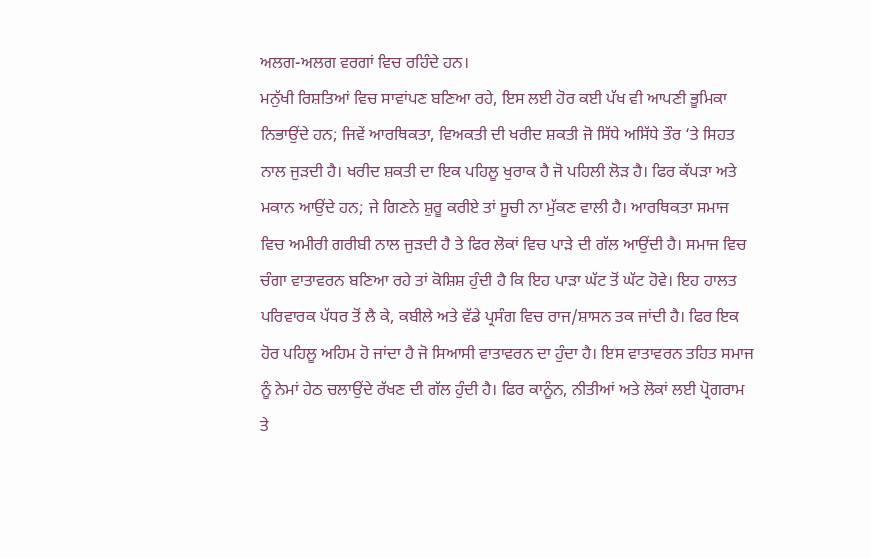ਅਲਗ-ਅਲਗ ਵਰਗਾਂ ਵਿਚ ਰਹਿੰਦੇ ਹਨ।
ਮਨੁੱਖੀ ਰਿਸ਼ਤਿਆਂ ਵਿਚ ਸਾਵਾਂਪਣ ਬਣਿਆ ਰਹੇ, ਇਸ ਲਈ ਹੋਰ ਕਈ ਪੱਖ ਵੀ ਆਪਣੀ ਭੂਮਿਕਾ ਨਿਭਾਉਂਦੇ ਹਨ; ਜਿਵੇਂ ਆਰਥਿਕਤਾ, ਵਿਅਕਤੀ ਦੀ ਖਰੀਦ ਸ਼ਕਤੀ ਜੋ ਸਿੱਧੇ ਅਸਿੱਧੇ ਤੌਰ ‘ਤੇ ਸਿਹਤ ਨਾਲ ਜੁੜਦੀ ਹੈ। ਖਰੀਦ ਸ਼ਕਤੀ ਦਾ ਇਕ ਪਹਿਲੂ ਖੁਰਾਕ ਹੈ ਜੋ ਪਹਿਲੀ ਲੋੜ ਹੈ। ਫਿਰ ਕੱਪੜਾ ਅਤੇ ਮਕਾਨ ਆਉਂਦੇ ਹਨ; ਜੇ ਗਿਣਨੇ ਸ਼ੁਰੂ ਕਰੀਏ ਤਾਂ ਸੂਚੀ ਨਾ ਮੁੱਕਣ ਵਾਲੀ ਹੈ। ਆਰਥਿਕਤਾ ਸਮਾਜ ਵਿਚ ਅਮੀਰੀ ਗਰੀਬੀ ਨਾਲ ਜੁੜਦੀ ਹੈ ਤੇ ਫਿਰ ਲੋਕਾਂ ਵਿਚ ਪਾੜੇ ਦੀ ਗੱਲ ਆਉਂਦੀ ਹੈ। ਸਮਾਜ ਵਿਚ ਚੰਗਾ ਵਾਤਾਵਰਨ ਬਣਿਆ ਰਹੇ ਤਾਂ ਕੋਸ਼ਿਸ਼ ਹੁੰਦੀ ਹੈ ਕਿ ਇਹ ਪਾੜਾ ਘੱਟ ਤੋਂ ਘੱਟ ਹੋਵੇ। ਇਹ ਹਾਲਤ ਪਰਿਵਾਰਕ ਪੱਧਰ ਤੋਂ ਲੈ ਕੇ, ਕਬੀਲੇ ਅਤੇ ਵੱਡੇ ਪ੍ਰਸੰਗ ਵਿਚ ਰਾਜ/ਸ਼ਾਸਨ ਤਕ ਜਾਂਦੀ ਹੈ। ਫਿਰ ਇਕ ਹੋਰ ਪਹਿਲੂ ਅਹਿਮ ਹੋ ਜਾਂਦਾ ਹੈ ਜੋ ਸਿਆਸੀ ਵਾਤਾਵਰਨ ਦਾ ਹੁੰਦਾ ਹੈ। ਇਸ ਵਾਤਾਵਰਨ ਤਹਿਤ ਸਮਾਜ ਨੂੰ ਨੇਮਾਂ ਹੇਠ ਚਲਾਉਂਦੇ ਰੱਖਣ ਦੀ ਗੱਲ ਹੁੰਦੀ ਹੈ। ਫਿਰ ਕਾਨੂੰਨ, ਨੀਤੀਆਂ ਅਤੇ ਲੋਕਾਂ ਲਈ ਪ੍ਰੋਗਰਾਮ ਤੇ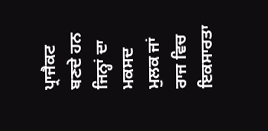ਪ੍ਰਾਜੈਕਟ ਬਣਦੇ ਹਨ ਜਿਨ੍ਹਾਂ ਦਾ ਮਕਸਦ ਮੁਲਕ ਜਾਂ ਰਾਜ ਵਿਚ ਇਕਸਾਰਤਾ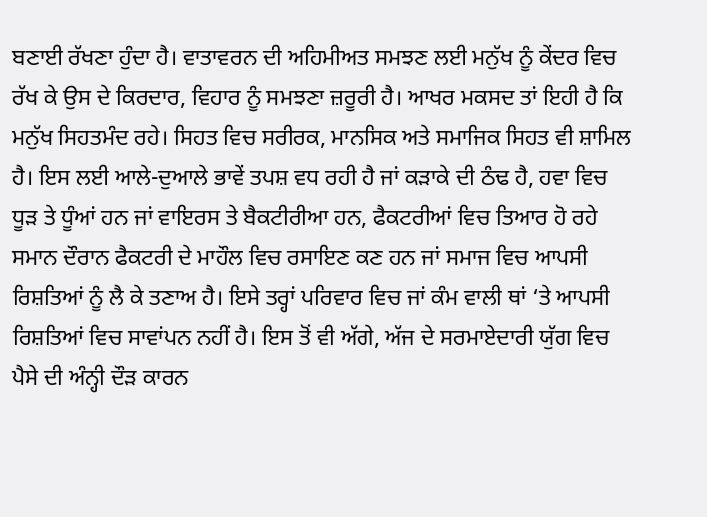ਬਣਾਈ ਰੱਖਣਾ ਹੁੰਦਾ ਹੈ। ਵਾਤਾਵਰਨ ਦੀ ਅਹਿਮੀਅਤ ਸਮਝਣ ਲਈ ਮਨੁੱਖ ਨੂੰ ਕੇਂਦਰ ਵਿਚ ਰੱਖ ਕੇ ਉਸ ਦੇ ਕਿਰਦਾਰ, ਵਿਹਾਰ ਨੂੰ ਸਮਝਣਾ ਜ਼ਰੂਰੀ ਹੈ। ਆਖਰ ਮਕਸਦ ਤਾਂ ਇਹੀ ਹੈ ਕਿ ਮਨੁੱਖ ਸਿਹਤਮੰਦ ਰਹੇ। ਸਿਹਤ ਵਿਚ ਸਰੀਰਕ, ਮਾਨਸਿਕ ਅਤੇ ਸਮਾਜਿਕ ਸਿਹਤ ਵੀ ਸ਼ਾਮਿਲ ਹੈ। ਇਸ ਲਈ ਆਲੇ-ਦੁਆਲੇ ਭਾਵੇਂ ਤਪਸ਼ ਵਧ ਰਹੀ ਹੈ ਜਾਂ ਕੜਾਕੇ ਦੀ ਠੰਢ ਹੈ, ਹਵਾ ਵਿਚ ਧੂੜ ਤੇ ਧੂੰਆਂ ਹਨ ਜਾਂ ਵਾਇਰਸ ਤੇ ਬੈਕਟੀਰੀਆ ਹਨ, ਫੈਕਟਰੀਆਂ ਵਿਚ ਤਿਆਰ ਹੋ ਰਹੇ ਸਮਾਨ ਦੌਰਾਨ ਫੈਕਟਰੀ ਦੇ ਮਾਹੌਲ ਵਿਚ ਰਸਾਇਣ ਕਣ ਹਨ ਜਾਂ ਸਮਾਜ ਵਿਚ ਆਪਸੀ ਰਿਸ਼ਤਿਆਂ ਨੂੰ ਲੈ ਕੇ ਤਣਾਅ ਹੈ। ਇਸੇ ਤਰ੍ਹਾਂ ਪਰਿਵਾਰ ਵਿਚ ਜਾਂ ਕੰਮ ਵਾਲੀ ਥਾਂ ‘ਤੇ ਆਪਸੀ ਰਿਸ਼ਤਿਆਂ ਵਿਚ ਸਾਵਾਂਪਨ ਨਹੀਂ ਹੈ। ਇਸ ਤੋਂ ਵੀ ਅੱਗੇ, ਅੱਜ ਦੇ ਸਰਮਾਏਦਾਰੀ ਯੁੱਗ ਵਿਚ ਪੈਸੇ ਦੀ ਅੰਨ੍ਹੀ ਦੌੜ ਕਾਰਨ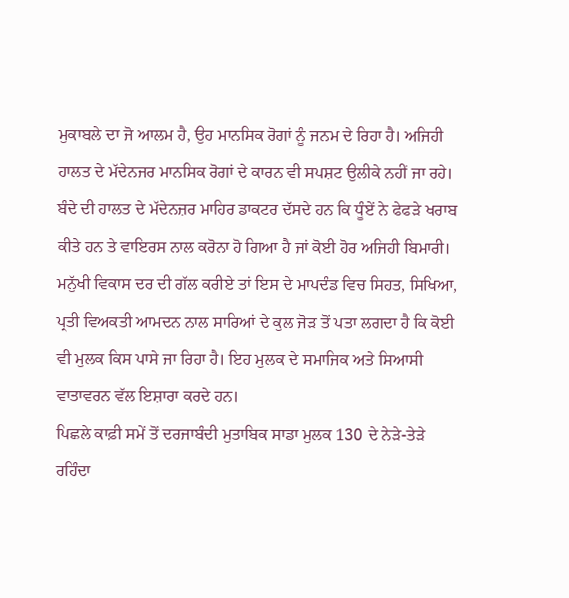ਮੁਕਾਬਲੇ ਦਾ ਜੋ ਆਲਮ ਹੈ, ਉਹ ਮਾਨਸਿਕ ਰੋਗਾਂ ਨੂੰ ਜਨਮ ਦੇ ਰਿਹਾ ਹੈ। ਅਜਿਹੀ ਹਾਲਤ ਦੇ ਮੱਦੇਨਜਰ ਮਾਨਸਿਕ ਰੋਗਾਂ ਦੇ ਕਾਰਨ ਵੀ ਸਪਸ਼ਟ ਉਲੀਕੇ ਨਹੀਂ ਜਾ ਰਹੇ। ਬੰਦੇ ਦੀ ਹਾਲਤ ਦੇ ਮੱਦੇਨਜ਼ਰ ਮਾਹਿਰ ਡਾਕਟਰ ਦੱਸਦੇ ਹਨ ਕਿ ਧੂੰਏਂ ਨੇ ਫੇਫੜੇ ਖਰਾਬ ਕੀਤੇ ਹਨ ਤੇ ਵਾਇਰਸ ਨਾਲ ਕਰੋਨਾ ਹੋ ਗਿਆ ਹੈ ਜਾਂ ਕੋਈ ਹੋਰ ਅਜਿਹੀ ਬਿਮਾਰੀ। ਮਨੁੱਖੀ ਵਿਕਾਸ ਦਰ ਦੀ ਗੱਲ ਕਰੀਏ ਤਾਂ ਇਸ ਦੇ ਮਾਪਦੰਡ ਵਿਚ ਸਿਹਤ, ਸਿਖਿਆ, ਪ੍ਰਤੀ ਵਿਅਕਤੀ ਆਮਦਨ ਨਾਲ ਸਾਰਿਆਂ ਦੇ ਕੁਲ ਜੋੜ ਤੋਂ ਪਤਾ ਲਗਦਾ ਹੈ ਕਿ ਕੋਈ ਵੀ ਮੁਲਕ ਕਿਸ ਪਾਸੇ ਜਾ ਰਿਹਾ ਹੈ। ਇਹ ਮੁਲਕ ਦੇ ਸਮਾਜਿਕ ਅਤੇ ਸਿਆਸੀ ਵਾਤਾਵਰਨ ਵੱਲ ਇਸ਼ਾਰਾ ਕਰਦੇ ਹਨ।
ਪਿਛਲੇ ਕਾਫ਼ੀ ਸਮੇਂ ਤੋਂ ਦਰਜਾਬੰਦੀ ਮੁਤਾਬਿਕ ਸਾਡਾ ਮੁਲਕ 130 ਦੇ ਨੇੜੇ-ਤੇੜੇ ਰਹਿੰਦਾ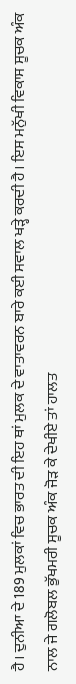ਹੈ। ਦੁਨੀਆ ਦੇ 189 ਮੁਲਕਾਂ ਵਿਚ ਭਾਰਤ ਦੀ ਇਹ ਥਾਂ ਮੁਲਕ ਦੇ ਵਾਤਾਵਰਨ ਬਾਰੇ ਕਈ ਸਵਾਲ ਖੜ੍ਹੇ ਕਰਦੀ ਹੈ। ਇਸ ਮਨੁੱਖੀ ਵਿਕਾਸ ਸੂਚਕ ਅੰਕ ਨਾਲ ਜੇ ਗਲੋਬਲ ਭੁੱਖਮਰੀ ਸੂਚਕ ਅੰਕ ਜੋੜ ਕੇ ਦੇਖੀਏ ਤਾਂ ਹਾਲਤ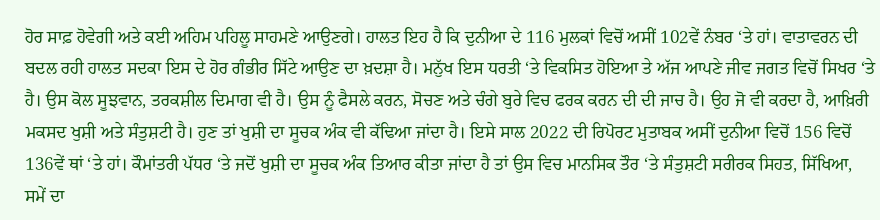ਹੋਰ ਸਾਫ਼ ਹੋਵੇਗੀ ਅਤੇ ਕਈ ਅਹਿਮ ਪਹਿਲੂ ਸਾਹਮਣੇ ਆਉਣਗੇ। ਹਾਲਤ ਇਹ ਹੈ ਕਿ ਦੁਨੀਆ ਦੇ 116 ਮੁਲਕਾਂ ਵਿਚੋਂ ਅਸੀਂ 102ਵੇਂ ਨੰਬਰ ‘ਤੇ ਹਾਂ। ਵਾਤਾਵਰਨ ਦੀ ਬਦਲ ਰਹੀ ਹਾਲਤ ਸਦਕਾ ਇਸ ਦੇ ਹੋਰ ਗੰਭੀਰ ਸਿੱਟੇ ਆਉਣ ਦਾ ਖ਼ਦਸ਼ਾ ਹੈ। ਮਨੁੱਖ ਇਸ ਧਰਤੀ ‘ਤੇ ਵਿਕਸਿਤ ਹੋਇਆ ਤੇ ਅੱਜ ਆਪਣੇ ਜੀਵ ਜਗਤ ਵਿਚੋਂ ਸਿਖਰ ‘ਤੇ ਹੈ। ਉਸ ਕੋਲ ਸੂਝਵਾਨ, ਤਰਕਸ਼ੀਲ ਦਿਮਾਗ ਵੀ ਹੈ। ਉਸ ਨੂੰ ਫੈਸਲੇ ਕਰਨ, ਸੋਚਣ ਅਤੇ ਚੰਗੇ ਬੁਰੇ ਵਿਚ ਫਰਕ ਕਰਨ ਦੀ ਦੀ ਜਾਚ ਹੈ। ਉਹ ਜੋ ਵੀ ਕਰਦਾ ਹੈ, ਆਖ਼ਿਰੀ ਮਕਸਦ ਖੁਸ਼ੀ ਅਤੇ ਸੰਤੁਸ਼ਟੀ ਹੈ। ਹੁਣ ਤਾਂ ਖੁਸ਼ੀ ਦਾ ਸੂਚਕ ਅੰਕ ਵੀ ਕੱਢਿਆ ਜਾਂਦਾ ਹੈ। ਇਸੇ ਸਾਲ 2022 ਦੀ ਰਿਪੋਰਟ ਮੁਤਾਬਕ ਅਸੀਂ ਦੁਨੀਆ ਵਿਚੋਂ 156 ਵਿਚੋਂ 136ਵੇਂ ਥਾਂ ‘ਤੇ ਹਾਂ। ਕੌਮਾਂਤਰੀ ਪੱਧਰ ‘ਤੇ ਜਦੋਂ ਖੁਸ਼ੀ ਦਾ ਸੂਚਕ ਅੰਕ ਤਿਆਰ ਕੀਤਾ ਜਾਂਦਾ ਹੈ ਤਾਂ ਉਸ ਵਿਚ ਮਾਨਸਿਕ ਤੌਰ ‘ਤੇ ਸੰਤੁਸ਼ਟੀ ਸਰੀਰਕ ਸਿਹਤ, ਸਿੱਖਿਆ, ਸਮੇਂ ਦਾ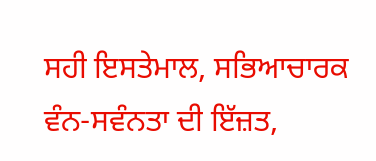ਸਹੀ ਇਸਤੇਮਾਲ, ਸਭਿਆਚਾਰਕ ਵੰਨ-ਸਵੰਨਤਾ ਦੀ ਇੱਜ਼ਤ,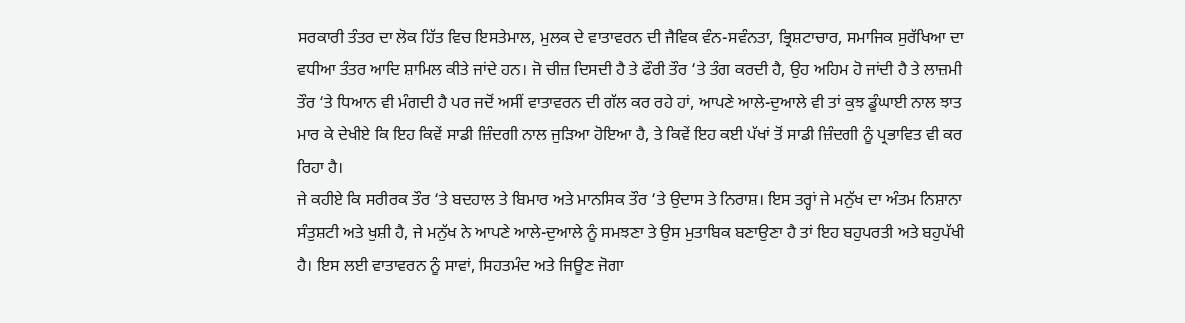ਸਰਕਾਰੀ ਤੰਤਰ ਦਾ ਲੋਕ ਹਿੱਤ ਵਿਚ ਇਸਤੇਮਾਲ, ਮੁਲਕ ਦੇ ਵਾਤਾਵਰਨ ਦੀ ਜੈਵਿਕ ਵੰਨ-ਸਵੰਨਤਾ, ਭ੍ਰਿਸ਼ਟਾਚਾਰ, ਸਮਾਜਿਕ ਸੁਰੱਖਿਆ ਦਾ ਵਧੀਆ ਤੰਤਰ ਆਦਿ ਸ਼ਾਮਿਲ ਕੀਤੇ ਜਾਂਦੇ ਹਨ। ਜੋ ਚੀਜ਼ ਦਿਸਦੀ ਹੈ ਤੇ ਫੌਰੀ ਤੌਰ ‘ਤੇ ਤੰਗ ਕਰਦੀ ਹੈ, ਉਹ ਅਹਿਮ ਹੋ ਜਾਂਦੀ ਹੈ ਤੇ ਲਾਜ਼ਮੀ ਤੌਰ ‘ਤੇ ਧਿਆਨ ਵੀ ਮੰਗਦੀ ਹੈ ਪਰ ਜਦੋਂ ਅਸੀਂ ਵਾਤਾਵਰਨ ਦੀ ਗੱਲ ਕਰ ਰਹੇ ਹਾਂ, ਆਪਣੇ ਆਲੇ-ਦੁਆਲੇ ਵੀ ਤਾਂ ਕੁਝ ਡੂੰਘਾਈ ਨਾਲ ਝਾਤ ਮਾਰ ਕੇ ਦੇਖੀਏ ਕਿ ਇਹ ਕਿਵੇਂ ਸਾਡੀ ਜ਼ਿੰਦਗੀ ਨਾਲ ਜੁੜਿਆ ਹੋਇਆ ਹੈ, ਤੇ ਕਿਵੇਂ ਇਹ ਕਈ ਪੱਖਾਂ ਤੋਂ ਸਾਡੀ ਜ਼ਿੰਦਗੀ ਨੂੰ ਪ੍ਰਭਾਵਿਤ ਵੀ ਕਰ ਰਿਹਾ ਹੈ।
ਜੇ ਕਹੀਏ ਕਿ ਸਰੀਰਕ ਤੌਰ ‘ਤੇ ਬਦਹਾਲ ਤੇ ਬਿਮਾਰ ਅਤੇ ਮਾਨਸਿਕ ਤੌਰ ‘ਤੇ ਉਦਾਸ ਤੇ ਨਿਰਾਸ਼। ਇਸ ਤਰ੍ਹਾਂ ਜੇ ਮਨੁੱਖ ਦਾ ਅੰਤਮ ਨਿਸ਼ਾਨਾ ਸੰਤੁਸ਼ਟੀ ਅਤੇ ਖੁਸ਼ੀ ਹੈ, ਜੇ ਮਨੁੱਖ ਨੇ ਆਪਣੇ ਆਲੇ-ਦੁਆਲੇ ਨੂੰ ਸਮਝਣਾ ਤੇ ਉਸ ਮੁਤਾਬਿਕ ਬਣਾਉਣਾ ਹੈ ਤਾਂ ਇਹ ਬਹੁਪਰਤੀ ਅਤੇ ਬਹੁਪੱਖੀ ਹੈ। ਇਸ ਲਈ ਵਾਤਾਵਰਨ ਨੂੰ ਸਾਵਾਂ, ਸਿਹਤਮੰਦ ਅਤੇ ਜਿਊਣ ਜੋਗਾ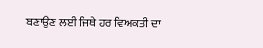ਬਣਾਉਣ ਲਈ ਜਿਥੇ ਹਰ ਵਿਅਕਤੀ ਦਾ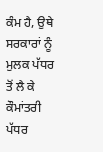ਕੰਮ ਹੈ, ਉਥੇ ਸਰਕਾਰਾਂ ਨੂੰ ਮੁਲਕ ਪੱਧਰ ਤੋਂ ਲੈ ਕੇ ਕੌਮਾਂਤਰੀ ਪੱਧਰ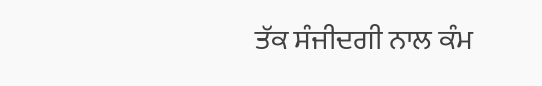ਤੱਕ ਸੰਜੀਦਗੀ ਨਾਲ ਕੰਮ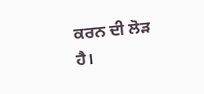ਕਰਨ ਦੀ ਲੋੜ ਹੈ।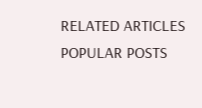RELATED ARTICLES
POPULAR POSTS